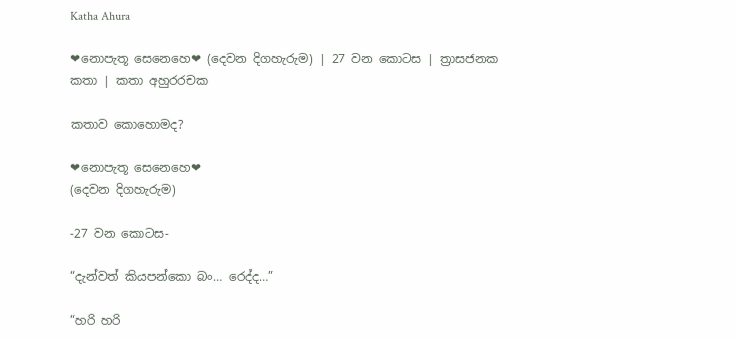Katha Ahura

❤නොපැතූ සෙනෙහෙ❤ (දෙවන දිගහැරුම) | 27 වන කොටස | ත්‍රාසජනක කතා | කතා අහුරරචක

කතාව කොහොමද?

❤නොපැතූ සෙනෙහෙ❤
(දෙවන දිගහැරුම)

-27 වන කොටස-

“දැන්වත් කියපන්කො බං… රෙද්ද…”

“හරි හරි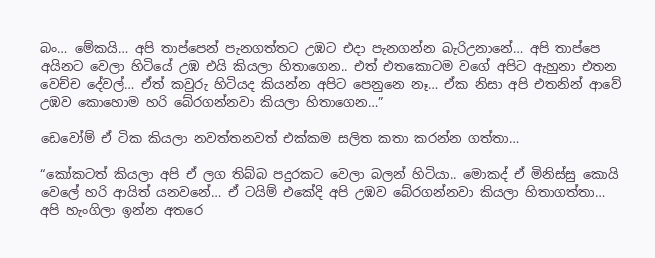බං… මේකයි… අපි තාප්පෙන් පැනගත්තට උඹට එදා පැනගන්න බැරිඋනානේ… අපි තාප්පෙ අයිනට වෙලා හිටියේ උඹ එයි කියලා හිතාගෙන.. එත් එතකොටම වගේ අපිට ඇහුනා එතන වෙච්ච දේවල්… ඒත් කවුරු හිටියද කියන්න අපිට පෙනුනෙ නෑ… ඒක නිසා අපි එතනින් ආවේ උඹව කොහොම හරි බේරගන්නවා කියලා හිතාගෙන…”

ඩෙවෝම් ඒ ටික කියලා නවත්තනවත් එක්කම සලිත කතා කරන්න ගත්තා…

“කෝකටත් කියලා අපි ඒ ලග තිබ්බ පදුරකට වෙලා බලන් හිටියා.. මොකද් ඒ මිනිස්සු කොයි වෙලේ හරි ආයිත් යනවනේ… ඒ ටයිම් එකේදි අපි උඹව බේරගන්නවා කියලා හිතාගත්තා… අපි හැංගිලා ඉන්න අතරෙ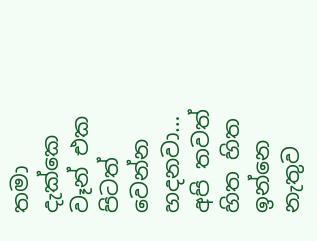තමා දැක්කෙ වෑන් එක පිටත් වෙන්න හදනවා… අපි තවත් හිත හිත ඉන්නෙ නැතුව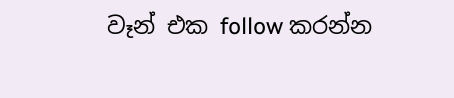වෑන් එක follow කරන්න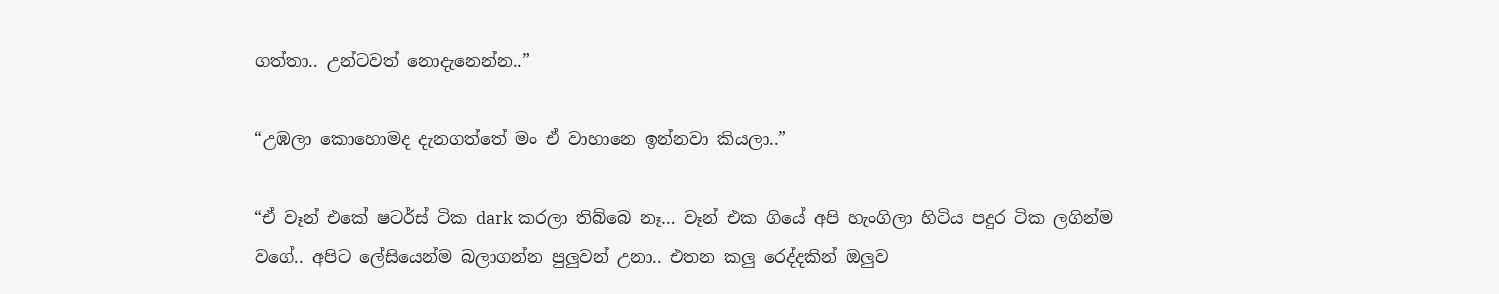ගත්තා.. උන්ටවත් නොදැනෙන්න..”

“උඹලා කොහොමද දැනගත්තේ මං ඒ වාහානෙ ඉන්නවා කියලා..”

“ඒ වෑන් එකේ ෂටර්ස් ටික dark කරලා තිබ්බෙ නෑ… වෑන් එක ගියේ අපි හැංගිලා හිටිය පදුර ටික ලගින්ම වගේ.. අපිට ලේසියෙන්ම බලාගන්න පුලුවන් උනා.. එතන කලු රෙද්දකින් ඔලුව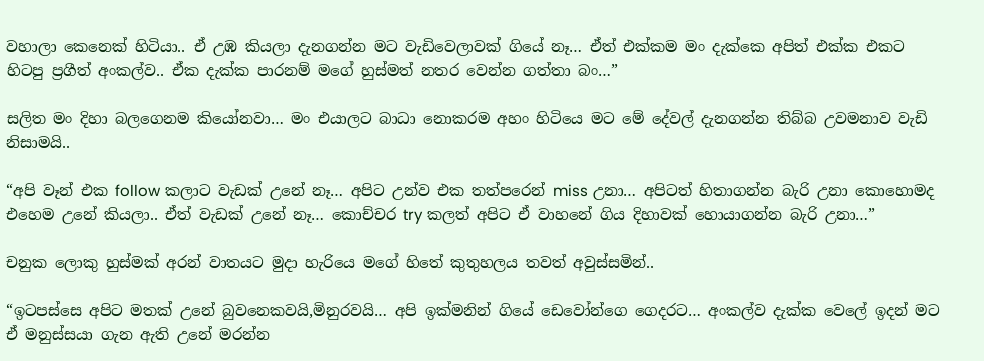වහාලා කෙනෙක් හිටියා.. ඒ උඹ කියලා දැනගන්න මට වැඩිවෙලාවක් ගියේ නෑ… ඒත් එක්කම මං දැක්කෙ අපිත් එක්ක එකට හිටපු ප්‍රගීත් අංකල්ව.. ඒක දැක්ක පාරනම් මගේ හුස්මත් නතර වෙන්න ගත්තා බං…”

සලිත මං දිහා බලගෙනම කියෝනවා… මං එයාලට බාධා නොකරම අහං හිටියෙ මට මේ දේවල් දැනගන්න තිබ්බ උවමනාව වැඩි නිසාමයි..

“අපි වෑන් එක follow කලාට වැඩක් උනේ නෑ… අපිට උන්ව එක තත්පරෙන් miss උනා… අපිටත් හිතාගන්න බැරි උනා කොහොමද එහෙම උනේ කියලා.. ඒත් වැඩක් උනේ නෑ… කොච්චර try කලත් අපිට ඒ වාහනේ ගිය දිහාවක් හොයාගන්න බැරි උනා…”

චනුක ලොකු හුස්මක් අරන් වාතයට මුදා හැරියෙ මගේ හිතේ කුතුහලය තවත් අවුස්සමින්..

“ඉටපස්සෙ අපිට මතක් උනේ බුවනෙකවයි,මිනුරවයි… අපි ඉක්මනින් ගියේ ඩෙවෝන්ගෙ ගෙදරට… අංකල්ව දැක්ක වෙලේ ඉදන් මට ඒ මනුස්සයා ගැන ඇති උනේ මරන්න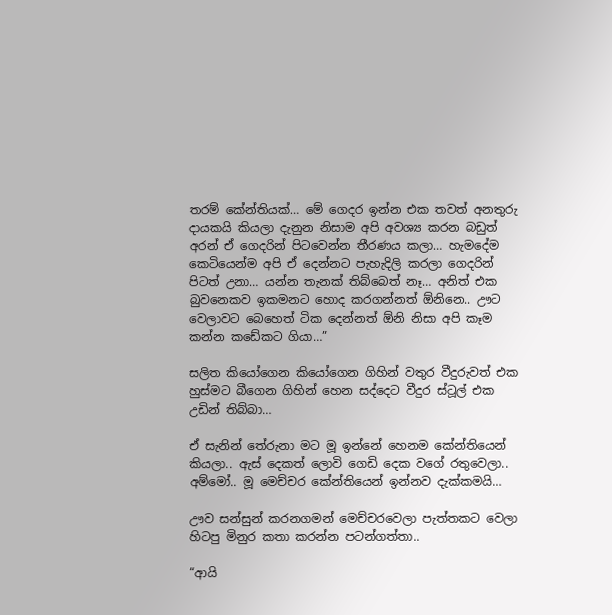තරම් කේන්තියක්… මේ ගෙදර ඉන්න එක තවත් අනතුරු දායකයි කියලා දැනුන නිසාම අපි අවශ්‍ය කරන බඩුත් අරන් ඒ ගෙදරින් පිටවෙන්න තීරණය කලා… හැමදේම කෙටියෙන්ම අපි ඒ දෙන්නට පැහැදිලි කරලා ගෙදරින් පිටත් උනා… යන්න තැනක් තිබ්බෙත් නෑ… අනිත් එක බුවනෙකව ඉකමනට හොද කරගන්නත් ඕනිනෙ.. ඌට වෙලාවට බෙහෙත් ටික දෙන්නත් ඕනි නිසා අපි කෑම කන්න කඩේකට ගියා…”

සලිත කියෝගෙන කියෝගෙන ගිහින් වතුර වීදුරුවත් එක හුස්මට බීගෙන ගිහින් හෙන සද්දෙට වීදුර ස්ටූල් එක උඩින් තිබ්බා…

ඒ සැනින් තේරුනා මට මූ ඉන්නේ හෙනම කේන්තියෙන් කියලා.. ඇස් දෙකත් ලොවි ගෙඩි දෙක වගේ රතුවෙලා.. අම්මෝ.. මූ මෙච්චර කේන්තියෙන් ඉන්නව දැක්කමයි…

ඌව සන්සුන් කරනගමන් මෙච්චරවෙලා පැත්තකට වෙලා හිටපු මිනුර කතා කරන්න පටන්ගත්තා..

“ආයි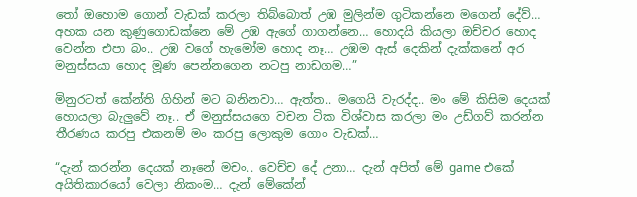තෝ ඔහොම ගොන් වැඩක් කරලා තිබ්බොත් උඹ මුලින්ම ගුටිකන්නෙ මගෙන් දේව්… අහක යන කුණුගොඩක්නෙ මේ උඹ ඇගේ ගාගන්නෙ… හොදයි කියලා ඔච්චර හොද වෙන්න එපා බං.. උඹ වගේ හැමෝම හොද නෑ… උඹම ඇස් දෙකින් දැක්කනේ අර මනුස්සයා හොද මූණ පෙන්නගෙන නටපු නාඩගම…”

මිනුරටත් කේන්ති ගිහින් මට බනිනවා… ඇත්ත.. මගෙයි වැරද්ද.. මං මේ කිසිම දෙයක් හොයලා බැලුවේ නෑ.. ඒ මනුස්සයගෙ වචන ටික විශ්වාස කරලා මං උඩ්ගව් කරන්න තීරණය කරපු එකනම් මං කරපු ලොකුම ගොං වැඩක්…

“දැන් කරන්න දෙයක් නෑනේ මචං.. වෙච්ච දේ උනා… දැන් අපිත් මේ game එකේ අයිතිකාරයෝ වෙලා නිකංම… දැන් මේකේන්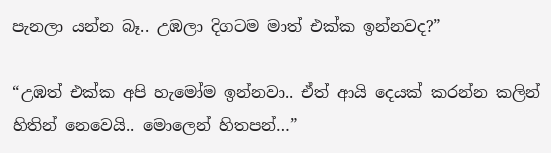පැනලා යන්න බෑ.. උඹලා දිගටම මාත් එක්ක ඉන්නවද?”

“උඹත් එක්ක අපි හැමෝම ඉන්නවා.. ඒත් ආයි දෙයක් කරන්න කලින් හිතින් නෙවෙයි.. මොලෙන් හිතපන්…”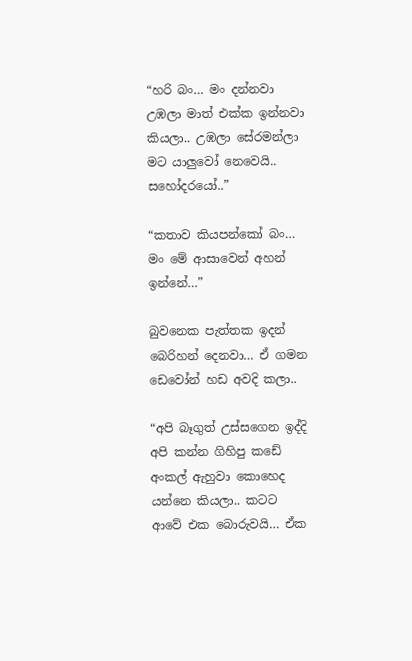“හරි බං… මං දන්නවා උඹලා මාත් එක්ක ඉන්නවා කියලා.. උඹලා සේරමන්ලා මට යාලුවෝ නෙවෙයි.. සහෝදරයෝ..”

“කතාව කියපන්කෝ බං… මං මේ ආසාවෙන් අහන් ඉන්නේ…”

බුවනෙක පැත්තක ඉදන් බෙරිහන් දෙනවා… ඒ ගමන ඩෙවෝන් හඩ අවදි කලා..

“අපි බෑගුත් උස්සගෙන ඉද්දි අපි කන්න ගිහිපු කඩේ අංකල් ඇහුවා කොහෙද යන්නෙ කියලා.. කටට ආවේ එක බොරුවයි… ඒක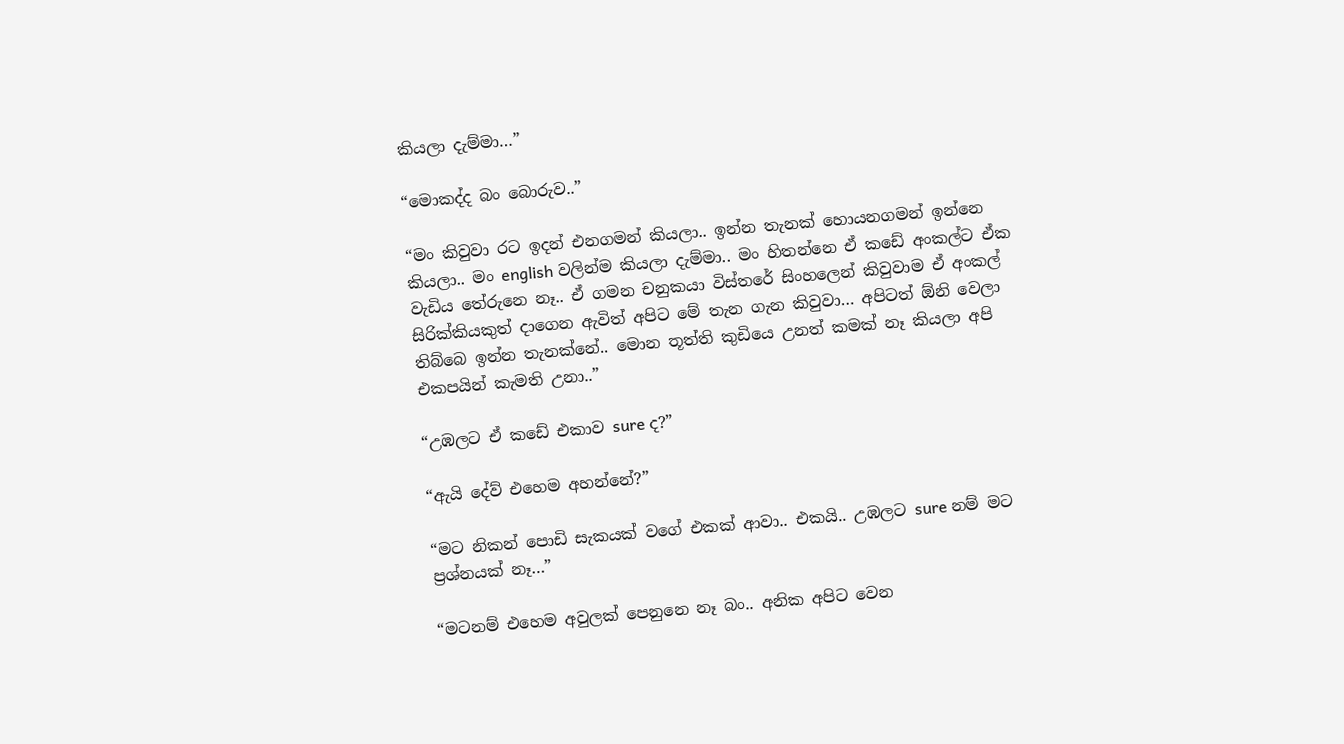කියලා දැම්මා…”

“මොකද්ද බං බොරුව..”

“මං කිවුවා රට ඉදන් එනගමන් කියලා.. ඉන්න තැනක් හොයනගමන් ඉන්නෙ කියලා.. මං english වලින්ම කියලා දැම්මා.. මං හිතන්නෙ ඒ කඩේ අංකල්ට ඒක වැඩිය තේරුනෙ නෑ.. ඒ ගමන චනුකයා විස්තරේ සිංහලෙන් කිවුවාම ඒ අංකල් සිරික්කියකුත් දාගෙන ඇවිත් අපිට මේ තැන ගැන කිවුවා… අපිටත් ඕනි වෙලා තිබ්බෙ ඉන්න තැනක්නේ.. මොන තූත්ති කුඩියෙ උනත් කමක් නෑ කියලා අපි එකපයින් කැමති උනා..”

“උඹලට ඒ කඩේ එකාව sure ද?”

“ඇයි දේව් එහෙම අහන්නේ?”

“මට නිකන් පොඩි සැකයක් වගේ එකක් ආවා.. එකයි.. උඹලට sure නම් මට ප්‍රශ්නයක් නෑ…”

“මටනම් එහෙම අවුලක් පෙනුනෙ නෑ බං.. අනික අපිට වෙන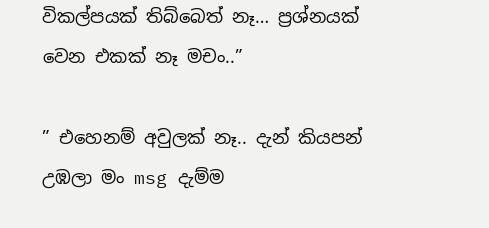විකල්පයක් තිබ්බෙත් නෑ… ප්‍රශ්නයක් වෙන එකක් නෑ මචං..”

” එහෙනම් අවුලක් නෑ.. දැන් කියපන් උඹලා මං msg දැම්ම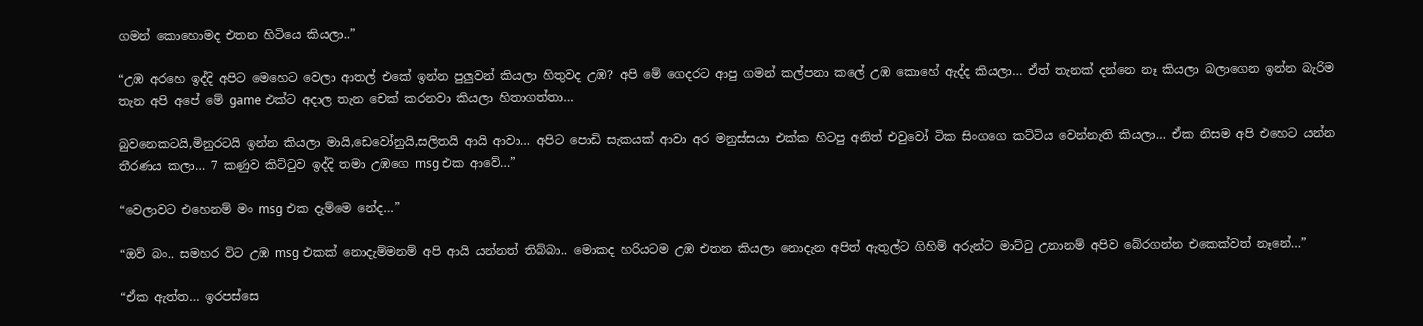ගමන් කොහොමද එතන හිටියෙ කියලා..”

“උඹ අරහෙ ඉද්දි අපිට මෙහෙට වෙලා ආතල් එකේ ඉන්න පුලුවන් කියලා හිතුවද උඹ? අපි මේ ගෙදරට ආපු ගමන් කල්පනා කලේ උඹ කොහේ ඇද්ද කියලා… ඒත් තැනක් දන්නෙ නෑ කියලා බලාගෙන ඉන්න බැරිම තැන අපි අපේ මේ game එක්ට අදාල තැන චෙක් කරනවා කියලා හිතාගත්තා…

බුවනෙකටයි,මිනුරටයි ඉන්න කියලා මායි,ඩෙවෝනුයි,සලිතයි ආයි ආවා… අපිට පොඩි සැකයක් ආවා අර මනුස්සයා එක්ක හිටපු අනිත් එවුවෝ ටික සිංගගෙ කට්ටිය වෙන්නැති කියලා… ඒක නිසම අපි එහෙට යන්න තීරණය කලා… 7 කණුව කිට්ටුව ඉද්දි තමා උඹගෙ msg එක ආවේ…”

“වෙලාවට එහෙනම් මං msg එක දැම්මෙ නේද…”

“ඔව් බං.. සමහර විට උඹ msg එකක් නොදැම්මනම් අපි ආයි යන්නත් තිබ්බා.. මොකද හරියටම උඹ එතන කියලා නොදැන අපිත් ඇතුල්ට ගිහිම් අරුන්ට මාට්ටු උනානම් අපිව බේරගන්න එකෙක්වත් නෑනේ…”

“ඒක ඇත්ත… ඉරපස්සෙ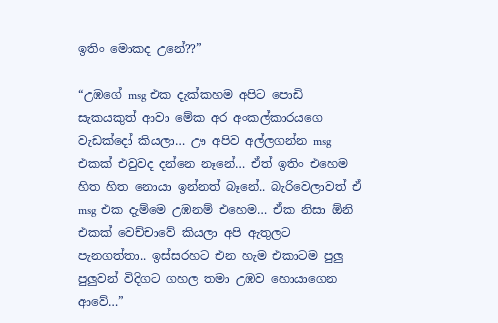ඉතිං මොකද උනේ??”

“උඹගේ msg එක දැක්කහම අපිට පොඩි සැකයකුත් ආවා මේක අර අංකල්කාරයගෙ වැඩක්දෝ කියලා… ඌ අපිව අල්ලගන්න msg එකක් එවුවද දන්නෙ නෑනේ… ඒත් ඉතිං එහෙම හිත හිත නොයා ඉන්නත් බෑනේ.. බැරිවෙලාවත් ඒ msg එක දැම්මෙ උඹනම් එහෙම… ඒක නිසා ඕනි එකක් වෙච්චාවේ කියලා අපි ඇතුලට පැනගත්තා.. ඉස්සරහට එන හැම එකාටම පුලු පුලුවන් විදිගට ගහල තමා උඹව හොයාගෙන ආවේ…”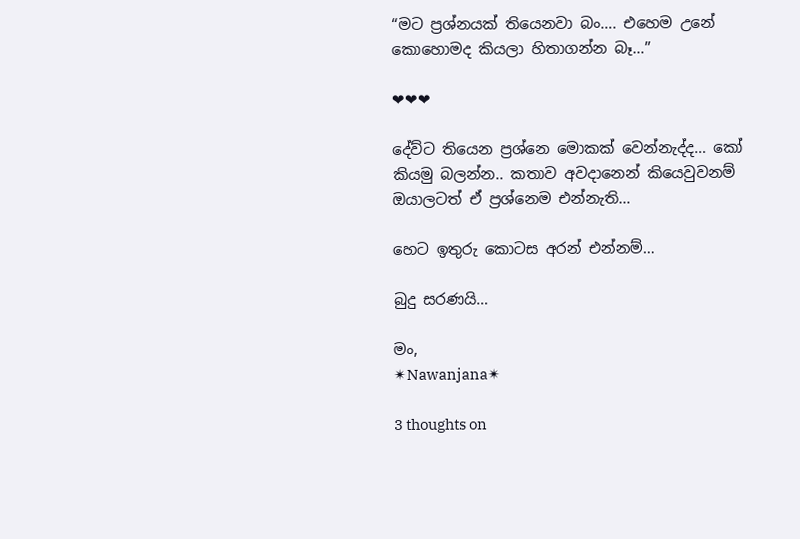“මට ප්‍රශ්නයක් තියෙනවා බං…. එහෙම උනේ කොහොමද කියලා හිතාගන්න බෑ…”

❤❤❤

දේව්ට තියෙන ප්‍රශ්නෙ මොකක් වෙන්නැද්ද… කෝ කියමු බලන්න.. කතාව අවදානෙන් කියෙවුවනම් ඔයාලටත් ඒ ප්‍රශ්නෙම එන්නැති…

හෙට ඉතුරු කොටස අරන් එන්නම්…

බුදු සරණයි…

මං,
✴Nawanjana✴

3 thoughts on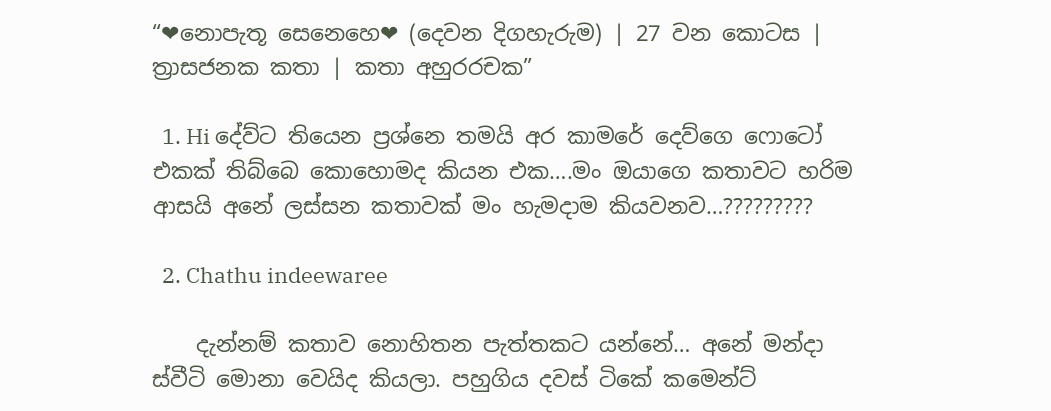“❤නොපැතූ සෙනෙහෙ❤ (දෙවන දිගහැරුම) | 27 වන කොටස | ත්‍රාසජනක කතා | කතා අහුරරචක”

  1. Hi දේව්ට තියෙන ප්‍රශ්නෙ තමයි අර කාමරේ දෙව්ගෙ ෆොටෝ එකක් තිබ්බෙ කොහොමද කියන එක….මං ඔයාගෙ කතාවට හරිම ආසයි අනේ ලස්සන කතාවක් මං හැමදාම කියවනව…?????????

  2. Chathu indeewaree

    දැන්නම් කතාව නොහිතන පැත්තකට යන්නේ… අනේ මන්දා ස්වීටි මොනා වෙයිද කියලා. පහුගිය දවස් ටිකේ කමෙන්ට්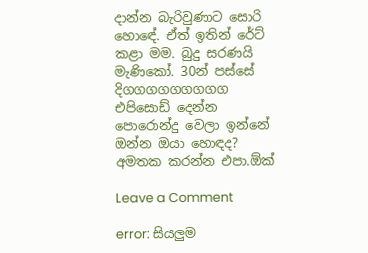දාන්න බැරිවුණාට සොරි හොඳේ. ඒත් ඉතින් රේට් කළා මම. බුදු සරණයි මැණිකෝ. 30න් පස්සේ දිගගගගගගගගග එපිසොඩ් දෙන්න පොරොන්දු වෙලා ඉන්නේ ඔන්න ඔයා හොඳද? අමතක කරන්න එපා.ඕක්

Leave a Comment

error: සියලුම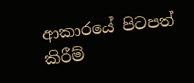ආකාරයේ පිටපත් කිරීම්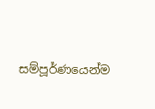සම්පූර්ණයෙන්ම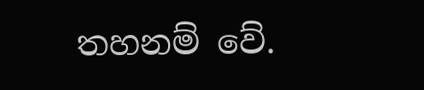තහනම් වේ.